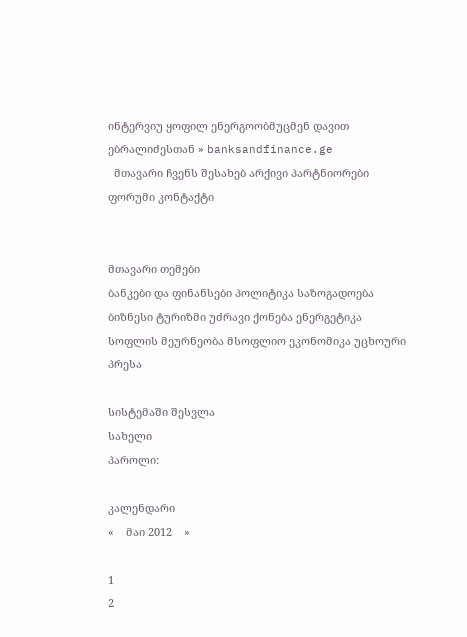ინტერვიუ ყოფილ ენერგოობმუცმენ დავით ებრალიძესთან » banksandfinance.ge
  მთავარი ჩვენს შესახებ არქივი პარტნიორები ფორუმი კონტაქტი


მთავარი თემები
ბანკები და ფინანსები პოლიტიკა საზოგადოება ბიზნესი ტურიზმი უძრავი ქონება ენერგეტიკა სოფლის მეურნეობა მსოფლიო ეკონომიკა უცხოური პრესა

სისტემაში შესვლა
სახელი
პაროლი:

კალენდარი
«    მაი 2012    »

1
2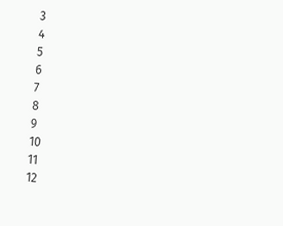3
4
5
6
7
8
9
10
11
12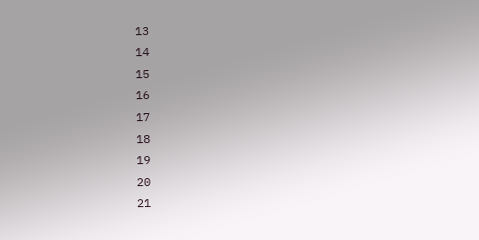13
14
15
16
17
18
19
20
21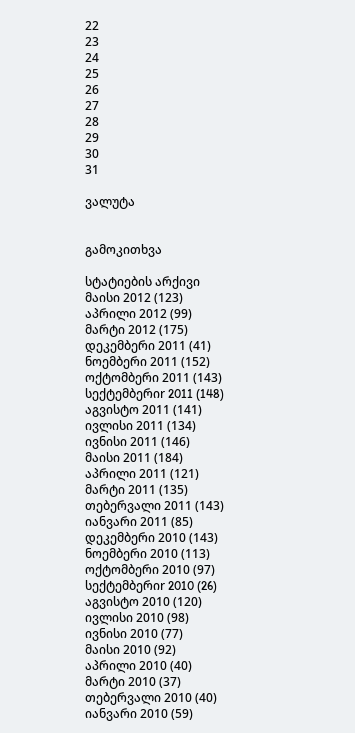22
23
24
25
26
27
28
29
30
31

ვალუტა


გამოკითხვა

სტატიების არქივი
მაისი 2012 (123)
აპრილი 2012 (99)
მარტი 2012 (175)
დეკემბერი 2011 (41)
ნოემბერი 2011 (152)
ოქტომბერი 2011 (143)
სექტემბერიr 2011 (148)
აგვისტო 2011 (141)
ივლისი 2011 (134)
ივნისი 2011 (146)
მაისი 2011 (184)
აპრილი 2011 (121)
მარტი 2011 (135)
თებერვალი 2011 (143)
იანვარი 2011 (85)
დეკემბერი 2010 (143)
ნოემბერი 2010 (113)
ოქტომბერი 2010 (97)
სექტემბერიr 2010 (26)
აგვისტო 2010 (120)
ივლისი 2010 (98)
ივნისი 2010 (77)
მაისი 2010 (92)
აპრილი 2010 (40)
მარტი 2010 (37)
თებერვალი 2010 (40)
იანვარი 2010 (59)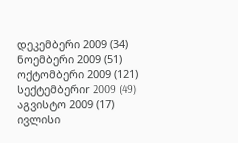დეკემბერი 2009 (34)
ნოემბერი 2009 (51)
ოქტომბერი 2009 (121)
სექტემბერიr 2009 (49)
აგვისტო 2009 (17)
ივლისი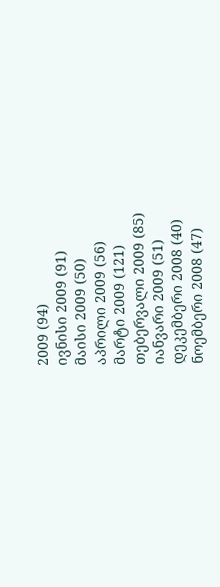2009 (94)
ივნისი 2009 (91)
მაისი 2009 (50)
აპრილი 2009 (56)
მარტი 2009 (121)
თებერვალი 2009 (85)
იანვარი 2009 (51)
დეკემბერი 2008 (40)
ნოემბერი 2008 (47)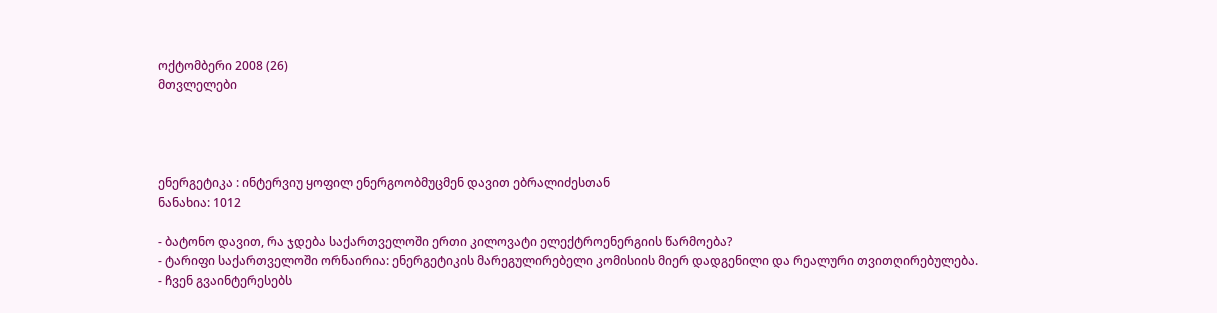ოქტომბერი 2008 (26)
მთვლელები




ენერგეტიკა : ინტერვიუ ყოფილ ენერგოობმუცმენ დავით ებრალიძესთან
ნანახია: 1012

- ბატონო დავით, რა ჯდება საქართველოში ერთი კილოვატი ელექტროენერგიის წარმოება?
- ტარიფი საქართველოში ორნაირია: ენერგეტიკის მარეგულირებელი კომისიის მიერ დადგენილი და რეალური თვითღირებულება.
- ჩვენ გვაინტერესებს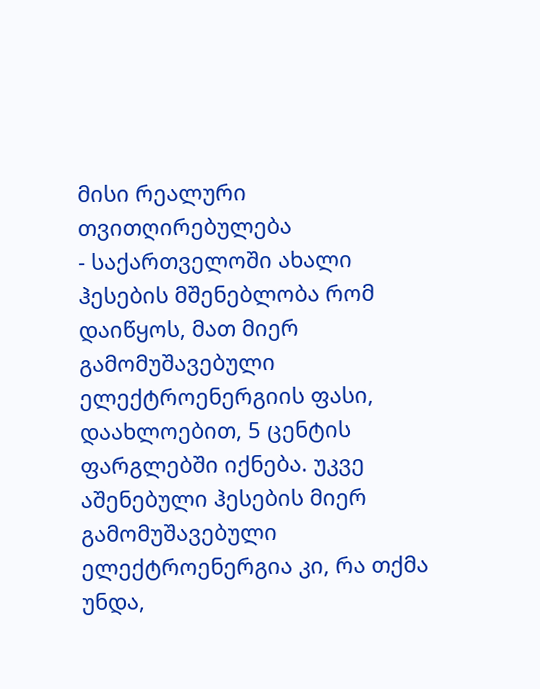მისი რეალური თვითღირებულება
- საქართველოში ახალი ჰესების მშენებლობა რომ დაიწყოს, მათ მიერ გამომუშავებული ელექტროენერგიის ფასი, დაახლოებით, 5 ცენტის ფარგლებში იქნება. უკვე აშენებული ჰესების მიერ გამომუშავებული ელექტროენერგია კი, რა თქმა უნდა,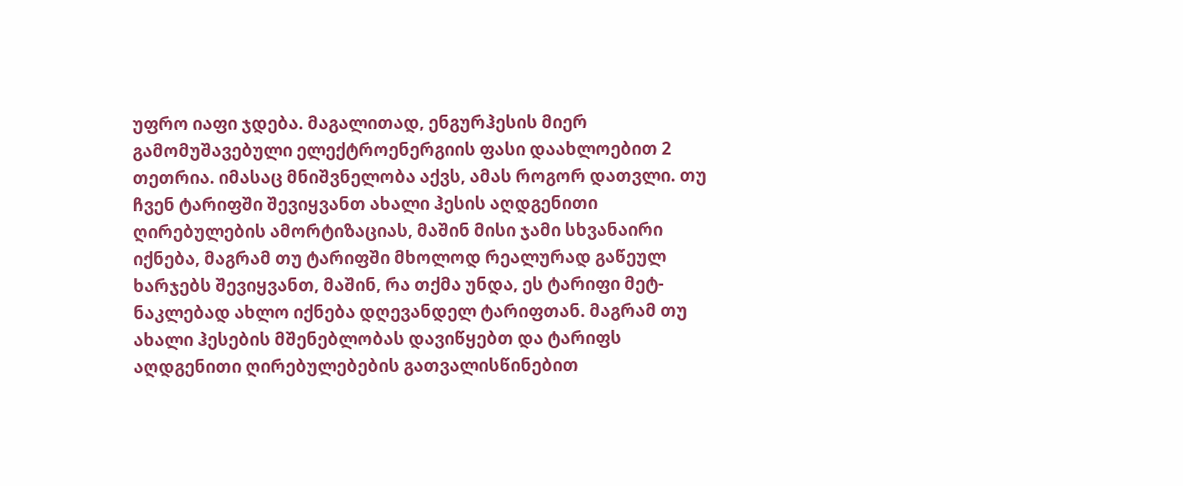უფრო იაფი ჯდება. მაგალითად, ენგურჰესის მიერ გამომუშავებული ელექტროენერგიის ფასი დაახლოებით 2 თეთრია. იმასაც მნიშვნელობა აქვს, ამას როგორ დათვლი. თუ ჩვენ ტარიფში შევიყვანთ ახალი ჰესის აღდგენითი ღირებულების ამორტიზაციას, მაშინ მისი ჯამი სხვანაირი იქნება, მაგრამ თუ ტარიფში მხოლოდ რეალურად გაწეულ ხარჯებს შევიყვანთ, მაშინ, რა თქმა უნდა, ეს ტარიფი მეტ-ნაკლებად ახლო იქნება დღევანდელ ტარიფთან. მაგრამ თუ ახალი ჰესების მშენებლობას დავიწყებთ და ტარიფს აღდგენითი ღირებულებების გათვალისწინებით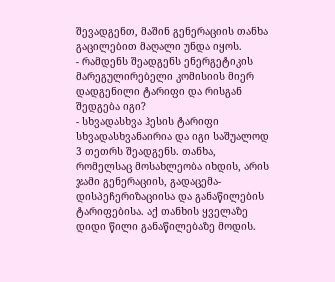შევადგენთ, მაშინ გენერაციის თანხა გაცილებით მაღალი უნდა იყოს.
- რამდენს შეადგენს ენერგეტიკის მარეგულირებელი კომისიის მიერ დადგენილი ტარიფი და რისგან შედგება იგი?
- სხვადასხვა ჰესის ტარიფი სხვადასხვანაირია და იგი საშუალოდ 3 თეთრს შეადგენს. თანხა, რომელსაც მოსახლეობა იხდის, არის ჯამი გენერაციის, გადაცემა-დისპეჩერიზაციისა და განაწილების ტარიფებისა. აქ თანხის ყველაზე დიდი წილი განაწილებაზე მოდის.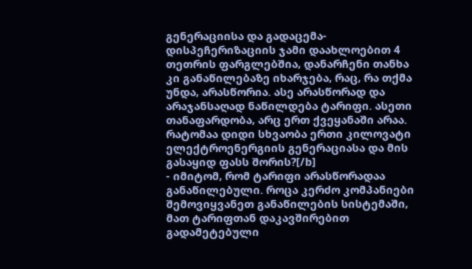გენერაციისა და გადაცემა-დისპეჩერიზაციის ჯამი დაახლოებით 4 თეთრის ფარგლებშია, დანარჩენი თანხა კი განაწილებაზე იხარჯება, რაც, რა თქმა უნდა, არასწორია. ასე არასწორად და არაჯანსაღად ნაწილდება ტარიფი. ასეთი თანაფარდობა, არც ერთ ქვეყანაში არაა.
რატომაა დიდი სხვაობა ერთი კილოვატი ელექტროენერგიის გენერაციასა და მის გასაყიდ ფასს შორის?[/b]
- იმიტომ, რომ ტარიფი არასწორადაა განაწილებული. როცა კერძო კომპანიები შემოვიყვანეთ განაწილების სისტემაში, მათ ტარიფთან დაკავშირებით გადამეტებული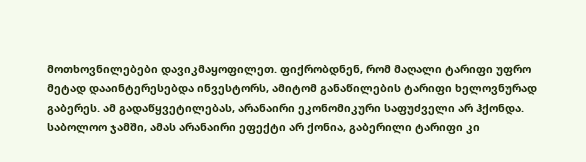მოთხოვნილებები დავიკმაყოფილეთ. ფიქრობდნენ, რომ მაღალი ტარიფი უფრო მეტად დააინტერესებდა ინვესტორს, ამიტომ განაწილების ტარიფი ხელოვნურად გაბერეს. ამ გადაწყვეტილებას, არანაირი ეკონომიკური საფუძველი არ ჰქონდა. საბოლოო ჯამში, ამას არანაირი ეფექტი არ ქონია, გაბერილი ტარიფი კი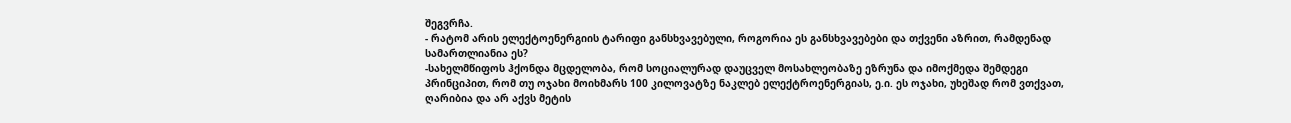შეგვრჩა.
- რატომ არის ელექტოენერგიის ტარიფი განსხვავებული, როგორია ეს განსხვავებები და თქვენი აზრით, რამდენად სამართლიანია ეს?
-სახელმწიფოს ჰქონდა მცდელობა, რომ სოციალურად დაუცველ მოსახლეობაზე ეზრუნა და იმოქმედა შემდეგი პრინციპით, რომ თუ ოჯახი მოიხმარს 100 კილოვატზე ნაკლებ ელექტროენერგიას, ე.ი. ეს ოჯახი, უხეშად რომ ვთქვათ, ღარიბია და არ აქვს მეტის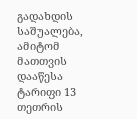გადახდის საშუალება, ამიტომ მათთვის დააწესა ტარიფი 13 თეთრის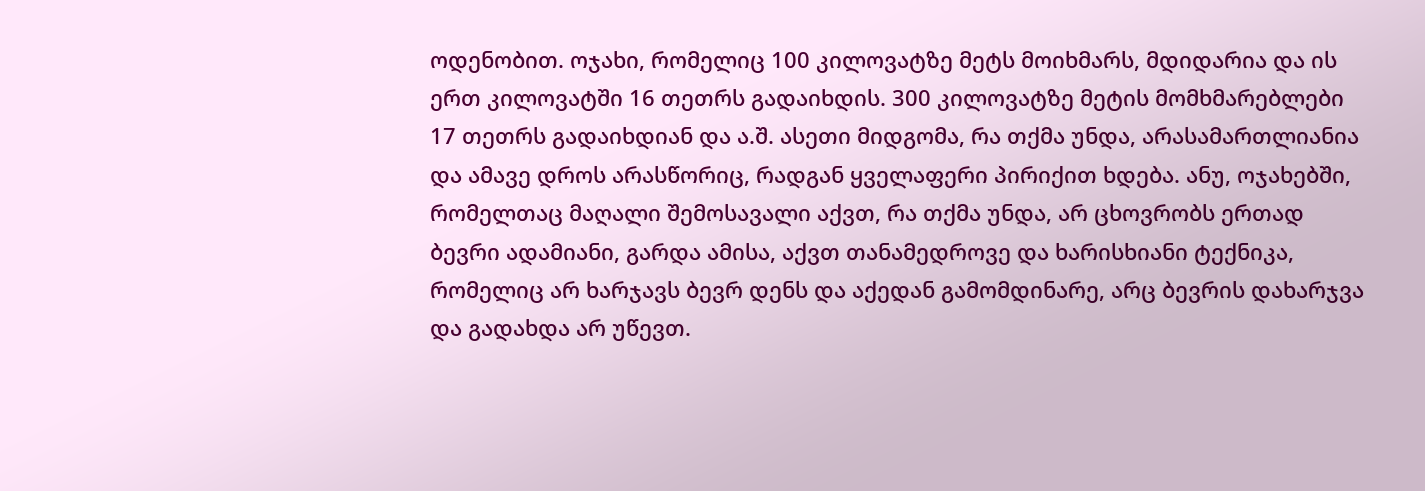ოდენობით. ოჯახი, რომელიც 100 კილოვატზე მეტს მოიხმარს, მდიდარია და ის ერთ კილოვატში 16 თეთრს გადაიხდის. 300 კილოვატზე მეტის მომხმარებლები 17 თეთრს გადაიხდიან და ა.შ. ასეთი მიდგომა, რა თქმა უნდა, არასამართლიანია და ამავე დროს არასწორიც, რადგან ყველაფერი პირიქით ხდება. ანუ, ოჯახებში, რომელთაც მაღალი შემოსავალი აქვთ, რა თქმა უნდა, არ ცხოვრობს ერთად ბევრი ადამიანი, გარდა ამისა, აქვთ თანამედროვე და ხარისხიანი ტექნიკა, რომელიც არ ხარჯავს ბევრ დენს და აქედან გამომდინარე, არც ბევრის დახარჯვა და გადახდა არ უწევთ.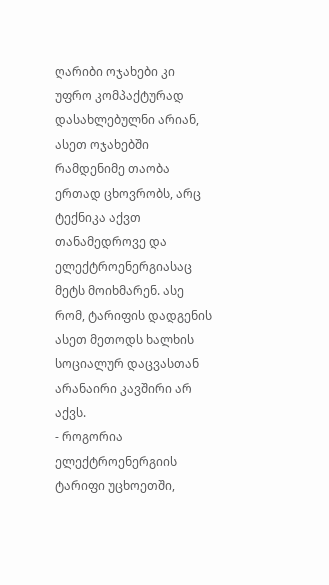ღარიბი ოჯახები კი უფრო კომპაქტურად დასახლებულნი არიან, ასეთ ოჯახებში რამდენიმე თაობა ერთად ცხოვრობს, არც ტექნიკა აქვთ თანამედროვე და ელექტროენერგიასაც მეტს მოიხმარენ. ასე რომ, ტარიფის დადგენის ასეთ მეთოდს ხალხის სოციალურ დაცვასთან არანაირი კავშირი არ აქვს.
- როგორია ელექტროენერგიის ტარიფი უცხოეთში,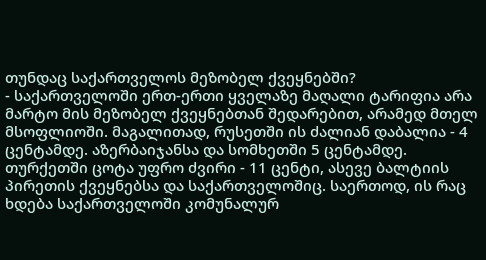თუნდაც საქართველოს მეზობელ ქვეყნებში?
- საქართველოში ერთ-ერთი ყველაზე მაღალი ტარიფია არა მარტო მის მეზობელ ქვეყნებთან შედარებით, არამედ მთელ მსოფლიოში. მაგალითად, რუსეთში ის ძალიან დაბალია - 4 ცენტამდე. აზერბაიჯანსა და სომხეთში 5 ცენტამდე. თურქეთში ცოტა უფრო ძვირი - 11 ცენტი, ასევე ბალტიის პირეთის ქვეყნებსა და საქართველოშიც. საერთოდ, ის რაც ხდება საქართველოში კომუნალურ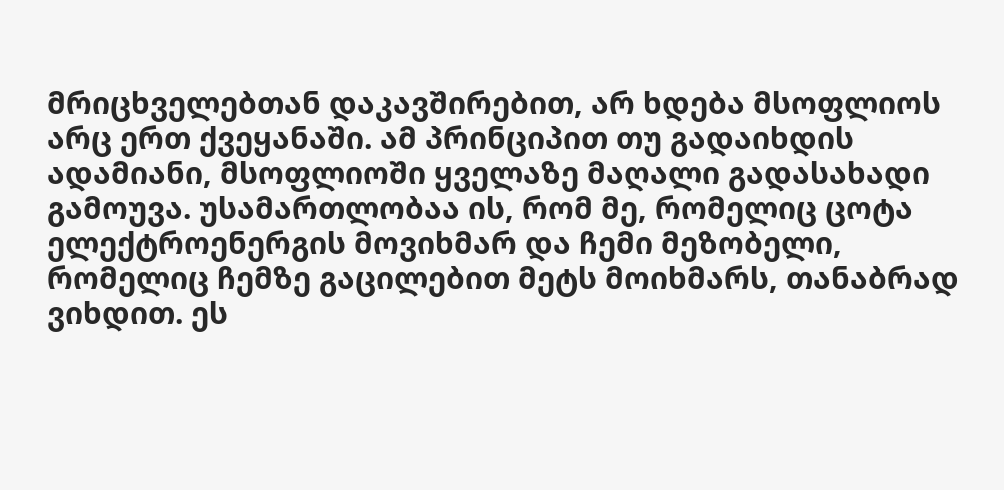მრიცხველებთან დაკავშირებით, არ ხდება მსოფლიოს არც ერთ ქვეყანაში. ამ პრინციპით თუ გადაიხდის ადამიანი, მსოფლიოში ყველაზე მაღალი გადასახადი გამოუვა. უსამართლობაა ის, რომ მე, რომელიც ცოტა ელექტროენერგის მოვიხმარ და ჩემი მეზობელი, რომელიც ჩემზე გაცილებით მეტს მოიხმარს, თანაბრად ვიხდით. ეს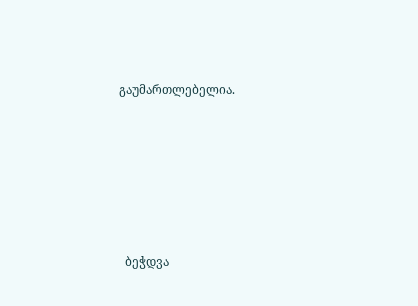გაუმართლებელია.






  ბეჭდვა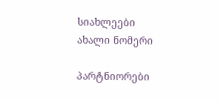სიახლეები
ახალი ნომერი

პარტნიორები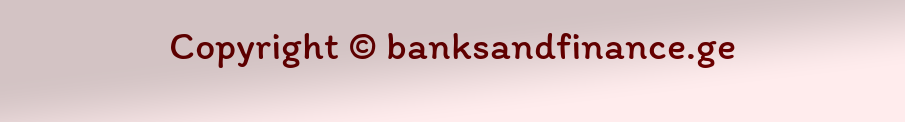Copyright © banksandfinance.ge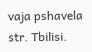vaja pshavela str. Tbilisi.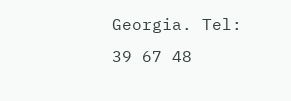Georgia. Tel: 39 67 48